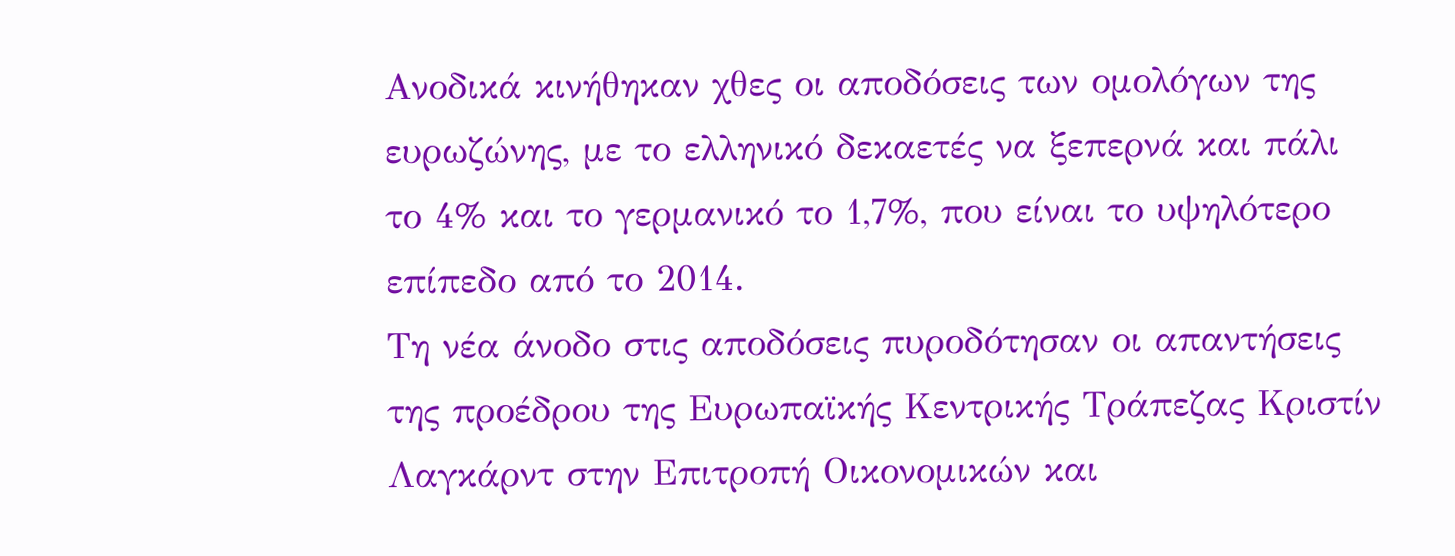Ανοδικά κινήθηκαν χθες οι αποδόσεις των ομολόγων της ευρωζώνης, με το ελληνικό δεκαετές να ξεπερνά και πάλι το 4% και το γερμανικό το 1,7%, που είναι το υψηλότερο επίπεδο από το 2014.
Τη νέα άνοδο στις αποδόσεις πυροδότησαν οι απαντήσεις της προέδρου της Ευρωπαϊκής Κεντρικής Τράπεζας Κριστίν Λαγκάρντ στην Επιτροπή Οικονομικών και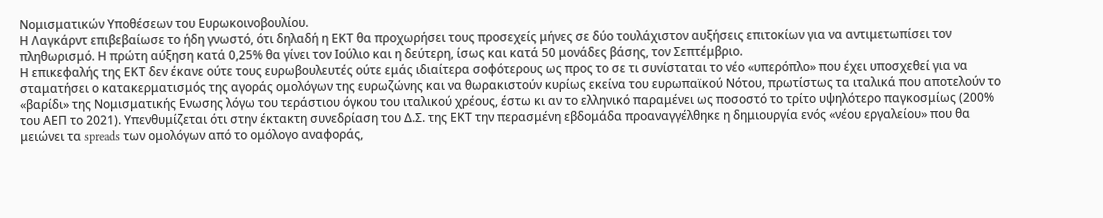Νομισματικών Υποθέσεων του Ευρωκοινοβουλίου.
Η Λαγκάρντ επιβεβαίωσε το ήδη γνωστό, ότι δηλαδή η ΕΚΤ θα προχωρήσει τους προσεχείς μήνες σε δύο τουλάχιστον αυξήσεις επιτοκίων για να αντιμετωπίσει τον πληθωρισμό. Η πρώτη αύξηση κατά 0,25% θα γίνει τον Ιούλιο και η δεύτερη, ίσως και κατά 50 μονάδες βάσης, τον Σεπτέμβριο.
Η επικεφαλής της ΕΚΤ δεν έκανε ούτε τους ευρωβουλευτές ούτε εμάς ιδιαίτερα σοφότερους ως προς το σε τι συνίσταται το νέο «υπερόπλο» που έχει υποσχεθεί για να σταματήσει ο κατακερματισμός της αγοράς ομολόγων της ευρωζώνης και να θωρακιστούν κυρίως εκείνα του ευρωπαϊκού Νότου, πρωτίστως τα ιταλικά που αποτελούν το «βαρίδι» της Νομισματικής Ενωσης λόγω του τεράστιου όγκου του ιταλικού χρέους, έστω κι αν το ελληνικό παραμένει ως ποσοστό το τρίτο υψηλότερο παγκοσμίως (200% του ΑΕΠ το 2021). Υπενθυμίζεται ότι στην έκτακτη συνεδρίαση του Δ.Σ. της ΕΚΤ την περασμένη εβδομάδα προαναγγέλθηκε η δημιουργία ενός «νέου εργαλείου» που θα μειώνει τα spreads των ομολόγων από το ομόλογο αναφοράς,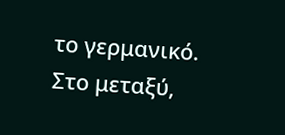το γερμανικό.
Στο μεταξύ,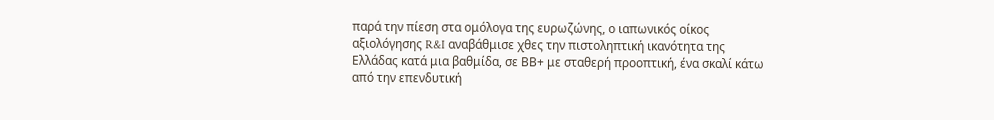παρά την πίεση στα ομόλογα της ευρωζώνης, ο ιαπωνικός οίκος αξιολόγησης R&I αναβάθμισε χθες την πιστοληπτική ικανότητα της Ελλάδας κατά μια βαθμίδα, σε ΒΒ+ με σταθερή προοπτική, ένα σκαλί κάτω από την επενδυτική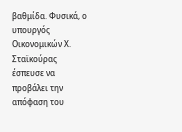βαθμίδα. Φυσικά, ο υπουργός Οικονομικών Χ. Σταϊκούρας έσπευσε να προβάλει την απόφαση του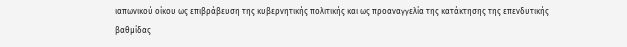ιαπωνικού οίκου ως επιβράβευση της κυβερνητικής πολιτικής και ως προαναγγελία της κατάκτησης της επενδυτικής βαθμίδας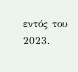εντός του 2023.